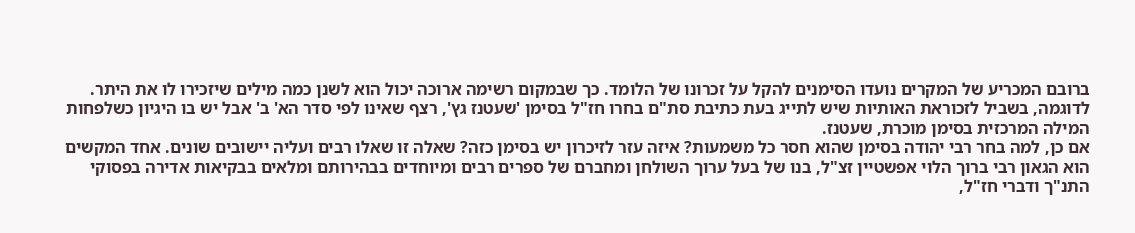ברובם המכריע של המקרים נועדו הסימנים להקל על זכרונו של הלומד. כך שבמקום רשימה ארוכה יכול הוא לשנן כמה מילים שיזכירו לו את היתר. לדוגמה, בשביל לזכוראת האותיות שיש לתייג בעת כתיבת סת"ם בחרו חז"ל בסימן 'שעטנז גץ', רצף שאינו לפי סדר הא' ב' אבל יש בו היגיון כשלפחות המילה המרכזית בסימן מוכרת, שעטנז.
אם כן, למה בחר רבי יהודה בסימן שהוא חסר כל משמעות? איזה עזר לזיכרון יש בסימן כזה? שאלה זו שאלו רבים ועליה יישובים שונים. אחד המקשים הוא הגאון רבי ברוך הלוי אפשטיין זצ"ל, בנו של בעל ערוך השולחן ומחברם של ספרים רבים ומיוחדים בבהירותם ומלאים בבקיאות אדירה בפסוקי התנ"ך ודברי חז"ל,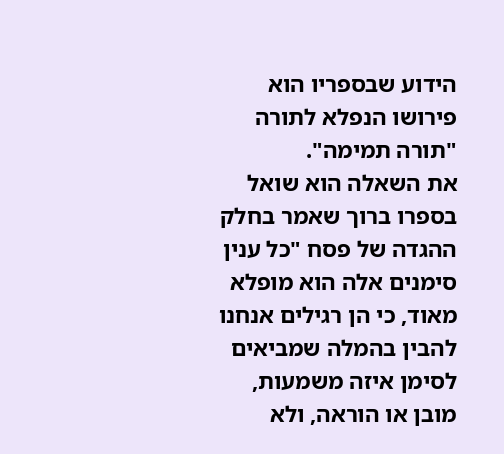הידוע שבספריו הוא פירושו הנפלא לתורה "תורה תמימה".
את השאלה הוא שואל בספרו ברוך שאמר בחלק ההגדה של פסח "כל ענין סימנים אלה הוא מופלא מאוד, כי הן רגילים אנחנו להבין בהמלה שמביאים לסימן איזה משמעות, מובן או הוראה, ולא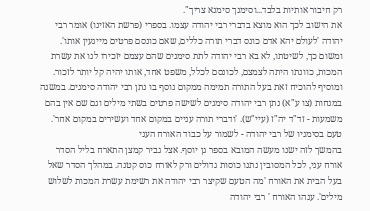רק חיבור אותיות בלבד...וסימנך סימנא צריך".
את הישוב לכך הוא מוצא בדברי רבי יהודה עצמו. בספרי (פרשת האזינו) אומר רבי יהודה 'לעולם יהא אדם כונס דברי תורה כללים, שאם כונסם פרטים מייגעין אותו'. ומשום כך, לשיטתו, לא בא רבי יהודה לתת סימנים שהם עצמם יזכירו לנו את עשרת המכות, כוונתו היתה לצמצם, לכונסם לכלל, משפט אחד, אותו יהיה קל יותר לזכור.
ומוסיף להוכיח זאת בעל התורה תמימה ממקום נוסף בו נתן רבי יהודה סימנים. במשנה במנחות (צו ע"א) נתן רבי יהודה סימנים לשישה פרטים בשתי מילים וגם שם אין בהם משמעות - זד"ד יה"ז (עיי"ש). 'ודברי תורה עניים במקום אחד ועשירים במקום אחר'.
טעם בסימניו של רבי יהודה - לשמור על כבוד האורח העני
בהמשך לזה ישנו מעשה המובא בספר גן יוסף. אצל גביר קמצן התארח בליל הסדר אורח עני, לכל המסובין נתנו כוסות גדולים ורק לאורח כוס קטנה. במהלך הסדר שאל בעל הבית את האורח 'מה הטעם שקיצר רבי יהודה את רשימת עשרת המכות לשלוש מילים'. ענהו האורח ' רבי יהודה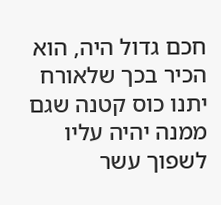חכם גדול היה, הוא הכיר בכך שלאורח יתנו כוס קטנה שגם ממנה יהיה עליו לשפוך עשר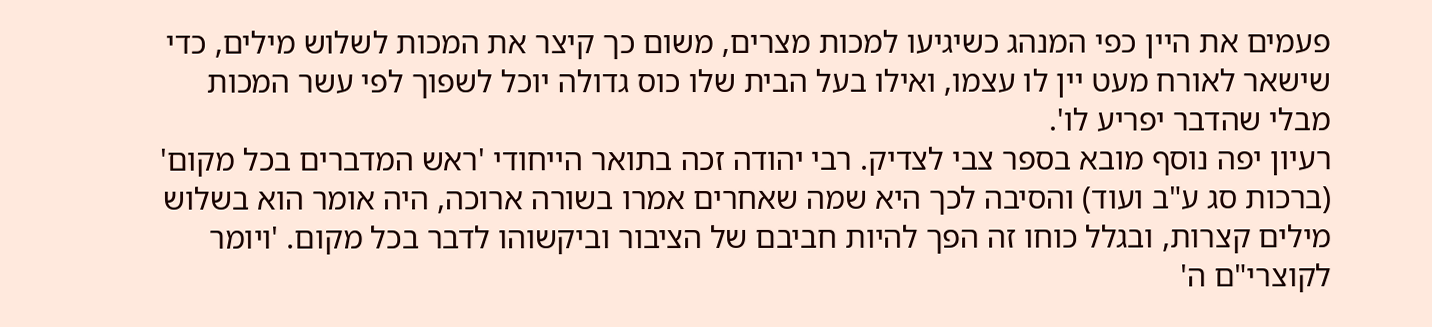פעמים את היין כפי המנהג כשיגיעו למכות מצרים, משום כך קיצר את המכות לשלוש מילים, כדי שישאר לאורח מעט יין לו עצמו, ואילו בעל הבית שלו כוס גדולה יוכל לשפוך לפי עשר המכות מבלי שהדבר יפריע לו'.
רעיון יפה נוסף מובא בספר צבי לצדיק. רבי יהודה זכה בתואר הייחודי 'ראש המדברים בכל מקום' (ברכות סג ע"ב ועוד) והסיבה לכך היא שמה שאחרים אמרו בשורה ארוכה, היה אומר הוא בשלוש מילים קצרות, ובגלל כוחו זה הפך להיות חביבם של הציבור וביקשוהו לדבר בכל מקום. 'ויומר לקוצרי"ם ה'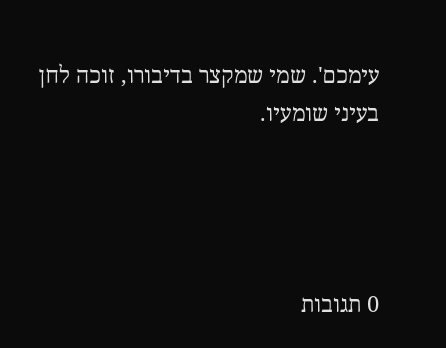עימכם'. שמי שמקצר בדיבורו, זוכה לחן בעיני שומעיו.




0 תגובות